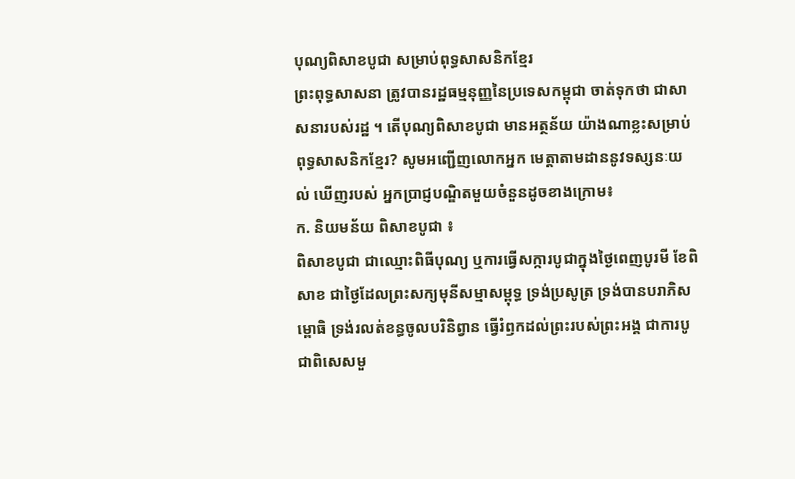បុណ្យពិសាខបូជា សម្រាប់ពុទ្ធសាសនិកខ្មែរ
ព្រះពុទ្ធសាសនា ត្រូវបានរដ្ឋធម្មនុញ្ញនៃប្រទេសកម្ពុជា ចាត់ទុកថា ជាសាសនារបស់រដ្ឋ ។ តើបុណ្យពិសាខបូជា មានអត្ថន័យ យ៉ាងណាខ្លះសម្រាប់ពុទ្ធសាសនិកខ្មែរ? សូមអញ្ជើញលោកអ្នក មេត្តាតាមដាននូវទស្សនៈយល់ ឃើញរបស់ អ្នកប្រាជ្ញបណ្ឌិតមួយចំនួនដូចខាងក្រោម៖
ក. និយមន័យ ពិសាខបូជា ៖
ពិសាខបូជា ជាឈ្មោះពិធីបុណ្យ ឬការធ្វើសក្ការបូជាក្នុងថ្ងៃពេញបូរមី ខែពិសាខ ជាថ្ងៃដែលព្រះសក្យមុនីសម្មាសម្ពុទ្ធ ទ្រង់ប្រសូត្រ ទ្រង់បានបរាភិសម្ពោធិ ទ្រង់រលត់ខន្ធចូលបរិនិព្វាន ធ្វើរំឭកដល់ព្រះរបស់ព្រះអង្គ ជាការបូជាពិសេសមួ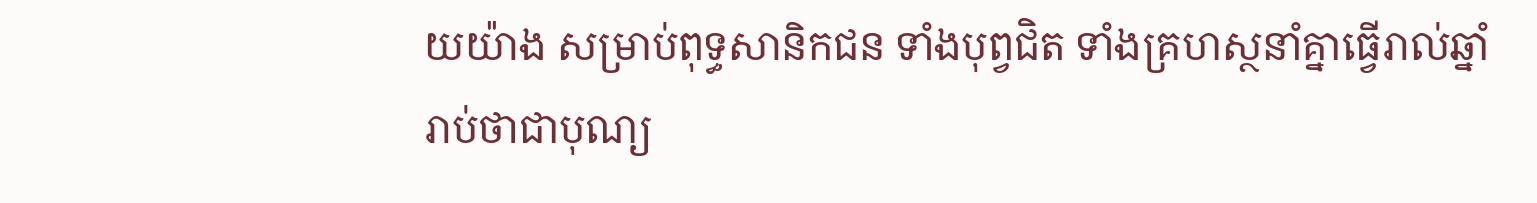យយ៉ាង សម្រាប់ពុទ្ធសានិកជន ទាំងបុព្វជិត ទាំងគ្រហស្ថនាំគ្នាធ្វើរាល់ឆ្នាំ រាប់ថាជាបុណ្យ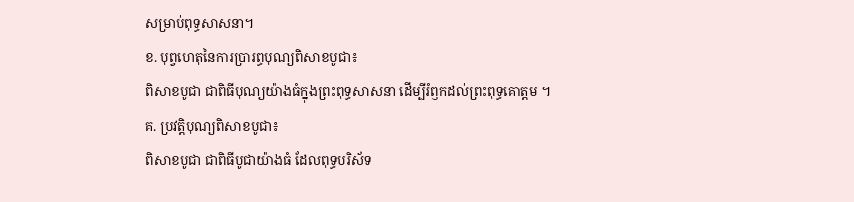សម្រាប់ពុទ្ធសាសនា។
ខ. បុព្វហេតុនៃការប្រារព្ធបុណ្យពិសាខបូជា៖
ពិសាខបូជា ជាពិធីបុណ្យយ៉ាងធំក្នុងព្រះពុទ្ធសាសនា ដើម្បីរំឭកដល់ព្រះពុទ្ធគោត្តម ។
គ. ប្រវត្តិបុណ្យពិសាខបូជា៖
ពិសាខបូជា ជាពិធីបូជាយ៉ាងធំ ដែលពុទ្ធបរិស័ទ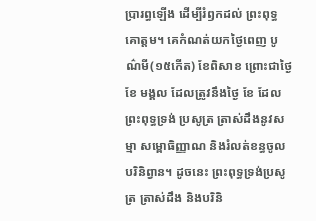ប្រារព្ធឡើង ដើម្បីរំឭកដល់ ព្រះពុទ្ធគោត្តម។ គេកំណត់យកថ្ងៃពេញ បូណ៌មី(១៥កើត) ខែពិសាខ ព្រោះជាថ្ងៃ ខែ មង្គល ដែលត្រូវនឹងថ្ងៃ ខែ ដែលព្រះពុទ្ធទ្រង់ ប្រសូត្រ ត្រាស់ដឹងនូវសម្មា សម្ពោធិញ្ញាណ និងរំលត់ខន្ធចូលបរិនិព្វាន។ ដូចនេះ ព្រះពុទ្ធទ្រង់ប្រសូត្រ ត្រាស់ដឹង និងបរិនិ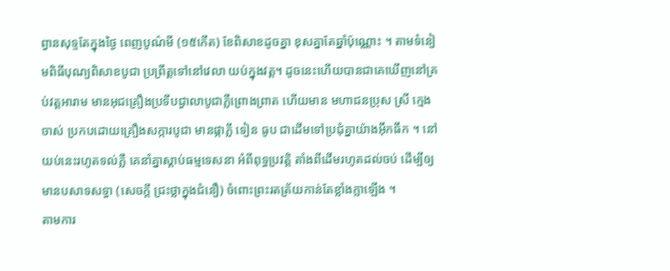ព្វានសុទ្ទតែក្នុងថ្ងៃ ពេញបូណ៌មី (១៥កើត) ខែពិសាខដូចគ្នា ខុសគ្នាតែឆ្នាំប៉ុណ្ណោះ ។ តាមទំនៀមពិធីបុណ្យពិសាខបូជា ប្រព្រឹត្តទៅនៅវេលា យប់ក្នុងវត្ត។ ដូចនេះហើយបានជាគេឃើញនៅគ្រប់វត្តអារាម មានអុជគ្រឿងប្រទីបជ្វាលាបូជាភ្លឺព្រោងព្រាត ហើយមាន មហាជនប្រុស ស្រី ក្មេង ចាស់ ប្រកបដោយគ្រឿងសក្ការបូជា មានផ្កាភ្លី ទៀន ធូប ជាដើមទៅប្រជុំគ្នាយ៉ាងអ៊ឹកធឹក ។ នៅយប់នេះរហូតទល់ភ្លឺ គេនាំគ្នាស្តាប់ធម្មទេសនា អំពីពុទ្ធប្រវត្តិ តាំងពីដើមរហូតដល់ចប់ ដើម្បីឲ្យមានបសាទសទ្ធា (សេចក្តី ជ្រះថ្លាក្នុងជំនឿ) ចំពោះព្រះរតត្រ័យកាន់តែខ្លាំងក្លាឡើង ។
តាមការ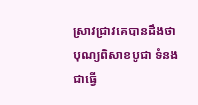ស្រាវជ្រាវគេបានដឹងថា បុណ្យពិសាខបូជា ទំនងជាធ្វើ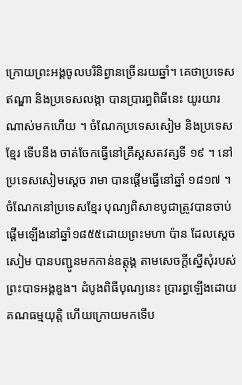ក្រោយព្រះអង្គចូលបរិនិព្វានច្រើនរយឆ្នាំ។ គេថាប្រទេស ឥណ្ឌា និងប្រទេសលង្កា បានប្រារព្ធពិធីនេះ យូរយារណាស់មកហើយ ។ ចំណែកប្រទេសសៀម និងប្រទេសខ្មែរ ទើបនឹង ចាត់ចែកធ្វើនៅគ្រឹស្តសតវត្សទី ១៩ ។ នៅប្រទេសសៀមស្តេច រាមា បានផ្តើមធ្វើនៅឆ្នាំ ១៨១៧ ។ ចំណែកនៅប្រទេសខ្មែរ បុណ្យពិសាខបូជាត្រូវបានចាប់ផ្តើមឡើងនៅឆ្នាំ១៨៥៥ដោយព្រះមហា ប៉ាន ដែលស្តេចសៀម បានបញ្ជូនមកកាន់ឧត្តុង្គ តាមសេចក្តីស្នើសុំរបស់ព្រះបាទអង្គឌួង។ ដំបូងពិធីបុណ្យនេះ ប្រារព្ធឡើងដោយគណធម្មយុត្តិ ហើយក្រោយមកទើប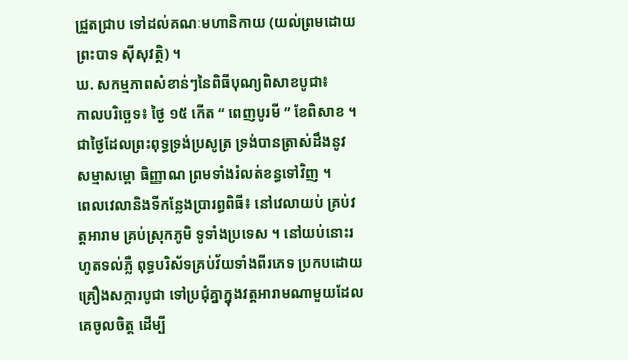ជ្រួតជ្រាប ទៅដល់គណៈមហានិកាយ (យល់ព្រមដោយព្រះបាទ ស៊ីសុវត្ថិ) ។
ឃ. សកម្មភាពសំខាន់ៗនៃពិធីបុណ្យពិសាខបូជា៖
កាលបរិច្ឆេទ៖ ថ្ងៃ ១៥ កើត “ ពេញបូរមី ” ខែពិសាខ ។ ជាថ្ងៃដែលព្រះពុទ្ធទ្រង់ប្រសូត្រ ទ្រង់បានត្រាស់ដឹងនូវ សម្មាសម្ពោ ធិញ្ញាណ ព្រមទាំងរំលត់ខន្ធទៅវិញ ។
ពេលវេលានិងទីកន្លែងប្រារព្ធពិធី៖ នៅវេលាយប់ គ្រប់វត្តអារាម គ្រប់ស្រុកភូមិ ទូទាំងប្រទេស ។ នៅយប់នោះរហូតទល់ភ្លឺ ពុទ្ធបរិស័ទគ្រប់វ័យទាំងពីរភេទ ប្រកបដោយគ្រឿងសក្ការបូជា ទៅប្រជុំគ្នាក្នុងវត្តអារាមណាមួយដែលគេចូលចិត្ត ដើម្បី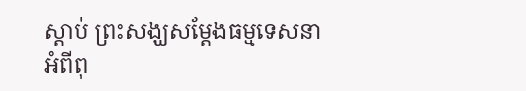ស្តាប់ ព្រះសង្ឃសម្តែងធម្មទេសនាអំពីពុ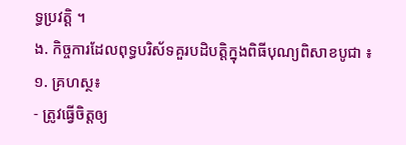ទ្ធប្រវត្តិ ។
ង. កិច្ចការដែលពុទ្ធបរិស័ទគួរបដិបត្តិក្នុងពិធីបុណ្យពិសាខបូជា ៖
១. គ្រហស្ថ៖
- ត្រូវធ្វើចិត្តឲ្យ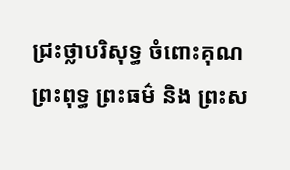ជ្រះថ្លាបរិសុទ្ធ ចំពោះគុណព្រះពុទ្ធ ព្រះធម៌ និង ព្រះស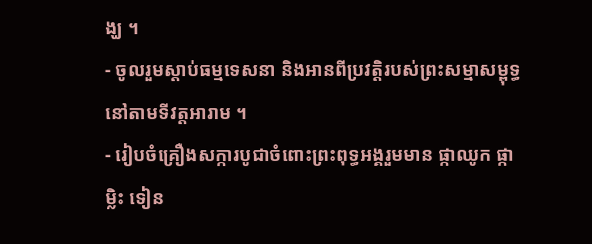ង្ឃ ។
- ចូលរួមស្តាប់ធម្មទេសនា និងអានពីប្រវត្តិរបស់ព្រះសម្មាសម្ពុទ្ធនៅតាមទីវត្តអារាម ។
- រៀបចំគ្រឿងសក្ការបូជាចំពោះព្រះពុទ្ធអង្គរួមមាន ផ្កាឈូក ផ្កាម្លិះ ទៀន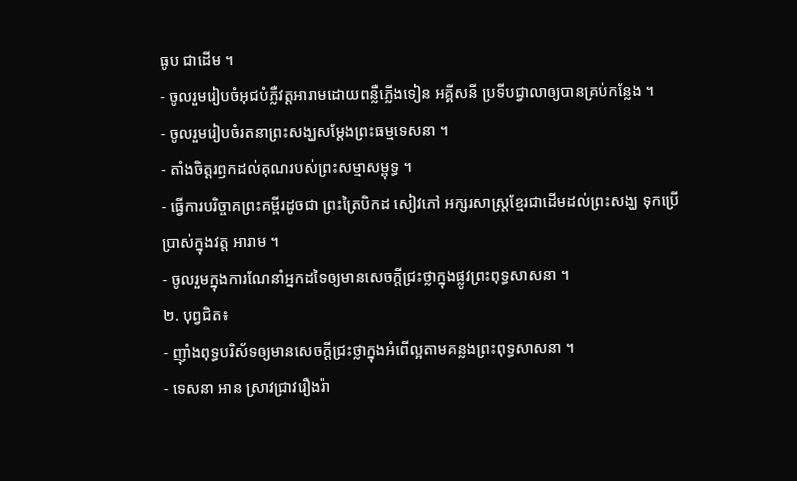ធូប ជាដើម ។
- ចូលរួមរៀបចំអុជបំភ្លឺវត្តអារាមដោយពន្លឺភ្លើងទៀន អគ្គីសនី ប្រទីបជ្វាលាឲ្យបានគ្រប់កន្លែង ។
- ចូលរួមរៀបចំរតនាព្រះសង្ឃសម្តែងព្រះធម្មទេសនា ។
- តាំងចិត្តរឭកដល់គុណរបស់ព្រះសម្មាសម្ពុទ្ធ ។
- ធ្វើការបរិច្ចាគព្រះគម្ពីរដូចជា ព្រះត្រៃបិកដ សៀវភៅ អក្សរសាស្ត្រខ្មែរជាដើមដល់ព្រះសង្ឃ ទុកប្រើប្រាស់ក្នុងវត្ត អារាម ។
- ចូលរួមក្នុងការណែនាំអ្នកដទៃឲ្យមានសេចក្តីជ្រះថ្លាក្នុងផ្លូវព្រះពុទ្ធសាសនា ។
២. បុព្វជិត៖
- ញ៉ាំងពុទ្ធបរិស័ទឲ្យមានសេចក្តីជ្រះថ្លាក្នុងអំពើល្អតាមគន្លងព្រះពុទ្ធសាសនា ។
- ទេសនា អាន ស្រាវជ្រាវរឿងរ៉ា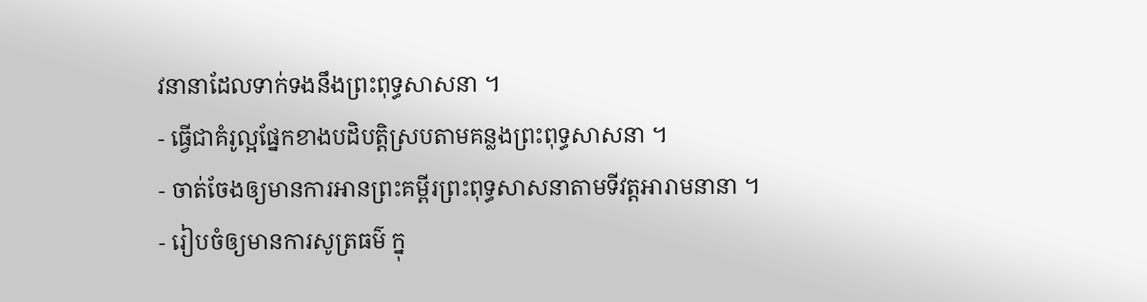វនានាដែលទាក់ទងនឹងព្រះពុទ្ធសាសនា ។
- ធ្វើជាគំរូល្អផ្នែកខាងបដិបត្តិស្របតាមគន្លងព្រះពុទ្ធសាសនា ។
- ចាត់ចែងឲ្យមានការអានព្រះគម្ពីរព្រះពុទ្ធសាសនាតាមទីវត្តអារាមនានា ។
- រៀបចំឲ្យមានការសូត្រធម៌ ក្នុ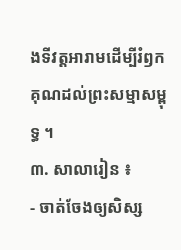ងទីវត្តអារាមដើម្បីរំឭកគុណដល់ព្រះសម្មាសម្ពុទ្ធ ។
៣. សាលារៀន ៖
- ចាត់ចែងឲ្យសិស្ស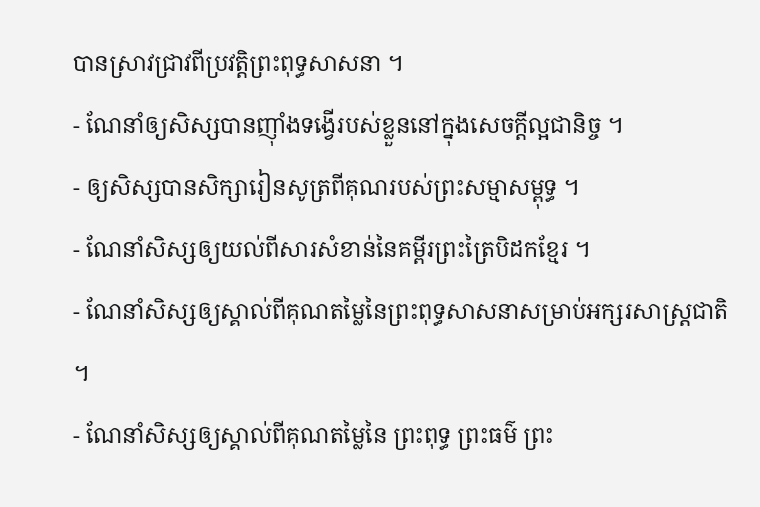បានស្រាវជ្រាវពីប្រវត្តិព្រះពុទ្ធសាសនា ។
- ណែនាំឲ្យសិស្សបានញ៉ាំងទង្វើរបស់ខ្លួននៅក្នុងសេចក្តីល្អជានិច្ច ។
- ឲ្យសិស្សបានសិក្សារៀនសូត្រពីគុណរបស់ព្រះសម្មាសម្ពុទ្ធ ។
- ណែនាំសិស្សឲ្យយល់ពីសារសំខាន់នៃគម្ពីរព្រះត្រៃបិដកខ្មែរ ។
- ណែនាំសិស្សឲ្យស្គាល់ពីគុណតម្លៃនៃព្រះពុទ្ធសាសនាសម្រាប់អក្សរសាស្ត្រជាតិ ។
- ណែនាំសិស្សឲ្យស្គាល់ពីគុណតម្លៃនៃ ព្រះពុទ្ធ ព្រះធម៌ ព្រះ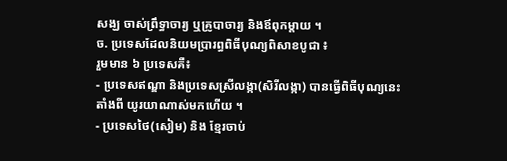សង្ឃ ចាស់ព្រឹទ្ធាចារ្យ ឬគ្រូបាចារ្យ និងឪពុកម្តាយ ។
ច. ប្រទេសដែលនិយមប្រារព្ធពិធីបុណ្យពិសាខបូជា ៖
រួមមាន ៦ ប្រទេសគឺ៖
- ប្រទេសឥណ្ឌា និងប្រទេសស្រីលង្កា(សិរីលង្កា) បានធ្វើពិធីបុណ្យនេះតាំងពី យូរយាណាស់មកហើយ ។
- ប្រទេសថៃ(សៀម) និង ខ្មែរចាប់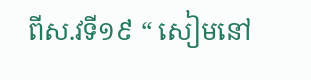ពីស.វទី១៩ “ សៀមនៅ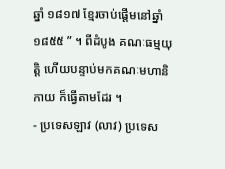ឆ្នាំ ១៨១៧ ខ្មែរចាប់ផ្តើមនៅឆ្នាំ ១៨៥៥ ” ។ ពីដំបូង គណៈធម្មយុត្តិ ហើយបន្ទាប់មកគណៈមហានិកាយ ក៏ធ្វើតាមដែរ ។
- ប្រទេសឡាវ (លាវ) ប្រទេស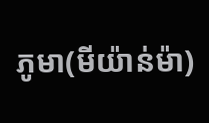ភូមា(មីយ៉ាន់ម៉ា)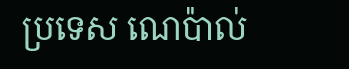ប្រទេស ណេប៉ាល់